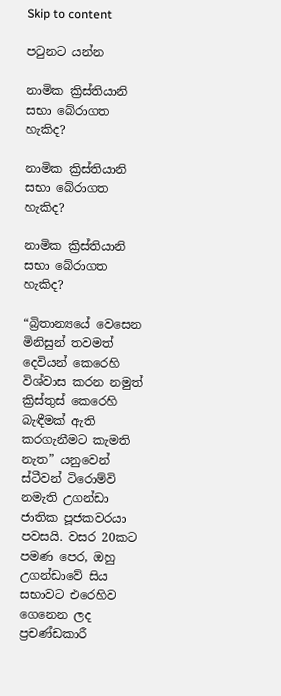Skip to content

පටුනට යන්න

නාමික ක්‍රිස්තියානි සභා බේරාගත හැකිද?

නාමික ක්‍රිස්තියානි සභා බේරාගත හැකිද?

නාමික ක්‍රිස්තියානි සභා බේරාගත හැකිද?

“බ්‍රිතාන්‍යයේ වෙසෙන මිනිසුන් තවමත් දෙවියන් කෙරෙහි විශ්වාස කරන නමුත් ක්‍රිස්තුස් කෙරෙහි බැඳීමක් ඇති කරගැනීමට කැමති නැත” යනුවෙන් ස්ටීවන් ටිරොම්වි නමැති උගන්ඩා ජාතික පූජකවරයා පවසයි. වසර 20කට පමණ පෙර, ඔහු උගන්ඩාවේ සිය සභාවට එරෙහිව ගෙනෙන ලද ප්‍රචණ්ඩකාරී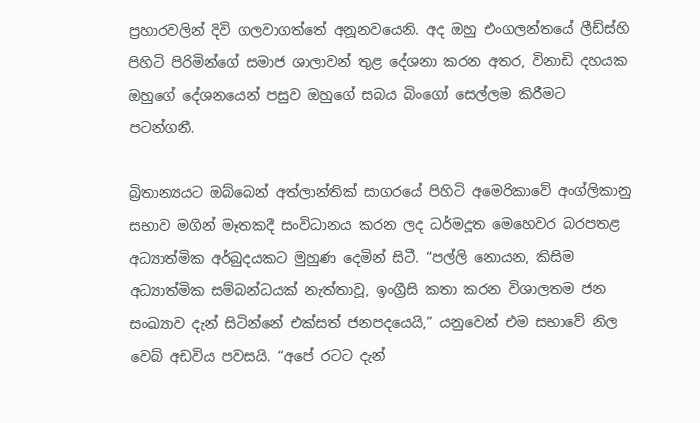ප්‍රහාරවලින් දිවි ගලවාගත්තේ අනූනවයෙනි. අද ඔහු එංගලන්තයේ ලීඩ්ස්හි පිහිටි පිරිමින්ගේ සමාජ ශාලාවන් තුළ දේශනා කරන අතර, විනාඩි දහයක ඔහුගේ දේශනයෙන් පසුව ඔහුගේ සබය බිංගෝ සෙල්ලම කිරීමට පටන්ගනී.

බ්‍රිතාන්‍යයට ඔබ්බෙන් අත්ලාන්තික් සාගරයේ පිහිටි අමෙරිකාවේ අංග්ලිකානු සභාව මගින් මෑතකදී සංවිධානය කරන ලද ධර්මදූත මෙහෙවර බරපතළ අධ්‍යාත්මික අර්බුදයකට මුහුණ දෙමින් සිටී. “පල්ලි නොයන, කිසිම අධ්‍යාත්මික සම්බන්ධයක් නැත්තාවූ, ඉංග්‍රීසි කතා කරන විශාලතම ජන සංඛ්‍යාව දැන් සිටින්නේ එක්සත් ජනපදයෙයි,” යනුවෙන් එම සභාවේ නිල වෙබ් අඩවිය පවසයි. “අපේ රටට දැන්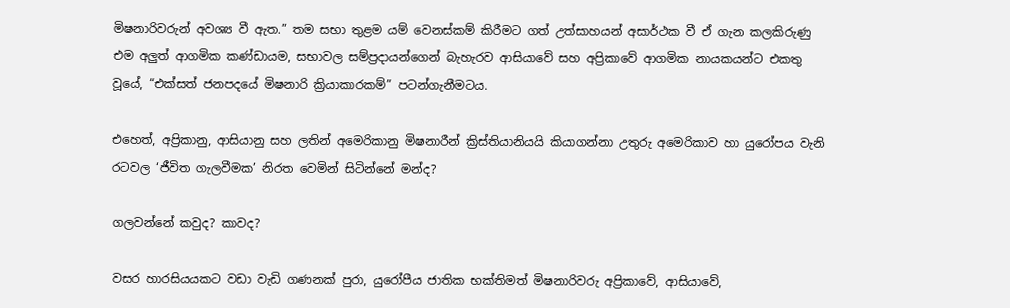මිෂනාරිවරුන් අවශ්‍ය වී ඇත.” තම සභා තුළම යම් වෙනස්කම් කිරීමට ගත් උත්සාහයන් අසාර්ථක වී ඒ ගැන කලකිරුණු එම අලුත් ආගමික කණ්ඩායම, සභාවල සම්ප්‍රදායන්ගෙන් බැහැරව ආසියාවේ සහ අප්‍රිකාවේ ආගමික නායකයන්ට එකතු වූයේ, “එක්සත් ජනපදයේ මිෂනාරි ක්‍රියාකාරකම්” පටන්ගැනීමටය.

එහෙත්, අප්‍රිකානු, ආසියානු සහ ලතින් අමෙරිකානු මිෂනාරීන් ක්‍රිස්තියානියයි කියාගන්නා උතුරු අමෙරිකාව හා යුරෝපය වැනි රටවල ‘ජීවිත ගැලවීමක’ නිරත වෙමින් සිටින්නේ මන්ද?

ගලවන්නේ කවුද? කාවද?

වසර හාරසියයකට වඩා වැඩි ගණනක් පුරා, යුරෝපීය ජාතික භක්තිමත් මිෂනාරිවරු අප්‍රිකාවේ, ආසියාවේ,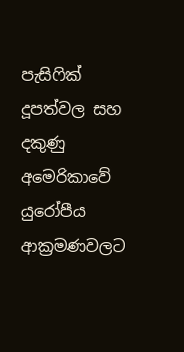පැසිෆික් දූපත්වල සහ දකුණු අමෙරිකාවේ යුරෝපීය ආක්‍රමණවලට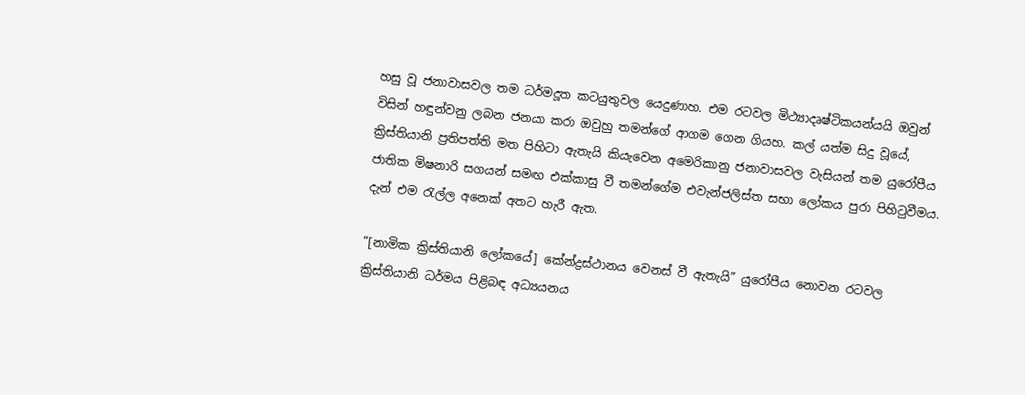හසු වූ ජනාවාසවල තම ධර්මදූත කටයුතුවල යෙදුණාහ. එම රටවල මිථ්‍යාදෘෂ්ටිකයන්යයි ඔවුන් විසින් හඳුන්වනු ලබන ජනයා කරා ඔවුහු තමන්ගේ ආගම ගෙන ගියහ. කල් යත්ම සිදු වූයේ, ක්‍රිස්තියානි ප්‍රතිපත්ති මත පිහිටා ඇතැයි කියැවෙන අමෙරිකානු ජනාවාසවල වැසියන් තම යුරෝපීය ජාතික මිෂනාරි සගයන් සමඟ එක්කාසු වී තමන්ගේම එවැන්ජලිස්ත සභා ලෝකය පුරා පිහිටුවීමය. දැන් එම රැල්ල අනෙක් අතට හැරී ඇත.

“[නාමික ක්‍රිස්තියානි ලෝකයේ] කේන්ද්‍රස්ථානය වෙනස් වී ඇතැයි” යුරෝපීය නොවන රටවල ක්‍රිස්තියානි ධර්මය පිළිබඳ අධ්‍යයනය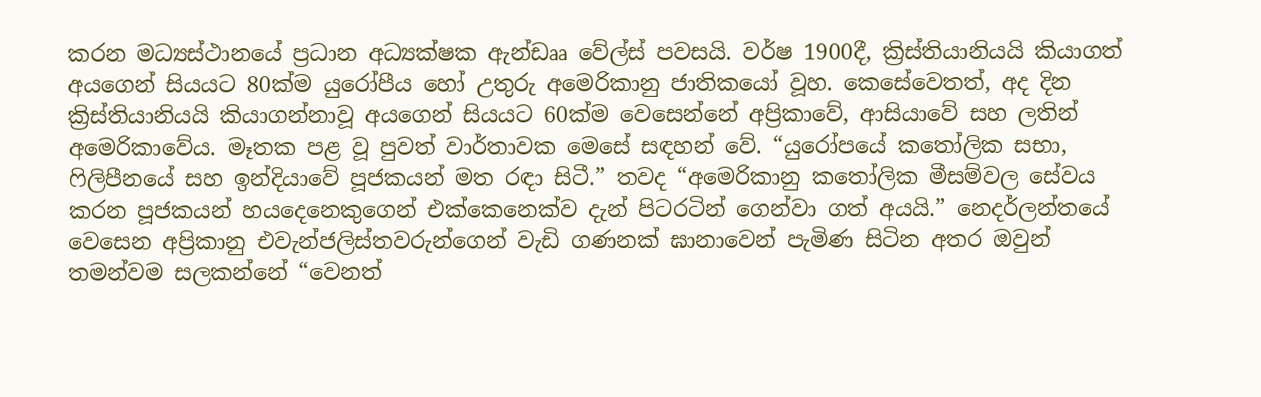කරන මධ්‍යස්ථානයේ ප්‍රධාන අධ්‍යක්ෂක ඇන්ඩෲ වේල්ස් පවසයි. වර්ෂ 1900දී, ක්‍රිස්තියානියයි කියාගත් අයගෙන් සියයට 80ක්ම යුරෝපීය හෝ උතුරු අමෙරිකානු ජාතිකයෝ වූහ. කෙසේවෙතත්, අද දින ක්‍රිස්තියානියයි කියාගන්නාවූ අයගෙන් සියයට 60ක්ම වෙසෙන්නේ අප්‍රිකාවේ, ආසියාවේ සහ ලතින් අමෙරිකාවේය. මෑතක පළ වූ පුවත් වාර්තාවක මෙසේ සඳහන් වේ. “යුරෝපයේ කතෝලික සභා, ෆිලිපීනයේ සහ ඉන්දියාවේ පූජකයන් මත රඳා සිටී.” තවද “අමෙරිකානු කතෝලික මීසම්වල සේවය කරන පූජකයන් හයදෙනෙකුගෙන් එක්කෙනෙක්ව දැන් පිටරටින් ගෙන්වා ගත් අයයි.” නෙදර්ලන්තයේ වෙසෙන අප්‍රිකානු එවැන්ජලිස්තවරුන්ගෙන් වැඩි ගණනක් ඝානාවෙන් පැමිණ සිටින අතර ඔවුන් තමන්වම සලකන්නේ “වෙනත්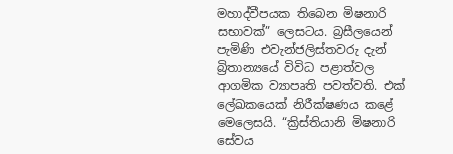මහාද්වීපයක තිබෙන මිෂනාරි සභාවක්” ලෙසටය. බ්‍රසීලයෙන් පැමිණි එවැන්ජලිස්තවරු දැන් බ්‍රිතාන්‍යයේ විවිධ පළාත්වල ආගමික ව්‍යාපෘති පවත්වති. එක් ලේඛකයෙක් නිරීක්ෂණය කළේ මෙලෙසයි. “ක්‍රිස්තියානි මිෂනාරි සේවය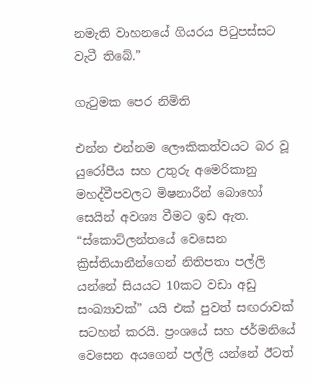නමැති වාහනයේ ගියරය පිටුපස්සට වැටී තිබේ.”

ගැටුමක පෙර නිමිති

එන්න එන්නම ලෞකිකත්වයට බර වූ යුරෝපීය සහ උතුරු අමෙරිකානු මහද්වීපවලට මිෂනාරීන් බොහෝ සෙයින් අවශ්‍ය වීමට ඉඩ ඇත. “ස්කොට්ලන්තයේ වෙසෙන ක්‍රිස්තියානීන්ගෙන් නිතිපතා පල්ලි යන්නේ සියයට 10කට වඩා අඩු සංඛ්‍යාවක්” යයි එක් පුවත් සඟරාවක් සටහන් කරයි. ප්‍රංශයේ සහ ජර්මනියේ වෙසෙන අයගෙන් පල්ලි යන්නේ ඊටත්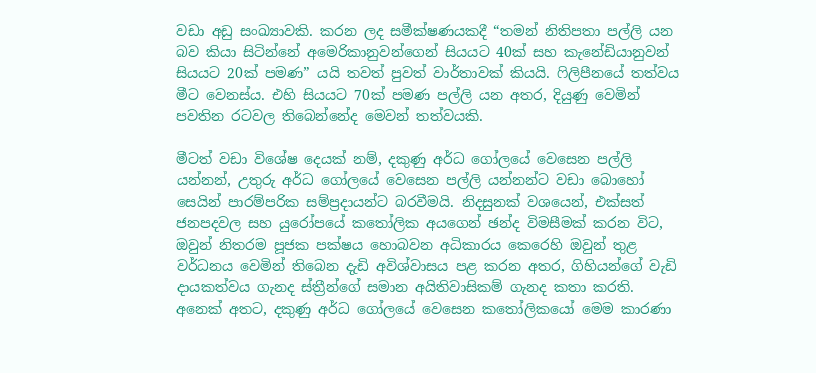වඩා අඩු සංඛ්‍යාවකි. කරන ලද සමීක්ෂණයකදී “තමන් නිතිපතා පල්ලි යන බව කියා සිටින්නේ අමෙරිකානුවන්ගෙන් සියයට 40ක් සහ කැනේඩියානුවන් සියයට 20ක් පමණ” යයි තවත් පුවත් වාර්තාවක් කියයි. ෆිලිපීනයේ තත්වය මීට වෙනස්ය. එහි සියයට 70ක් පමණ පල්ලි යන අතර, දියුණු වෙමින් පවතින රටවල තිබෙන්නේද මෙවන් තත්වයකි.

මීටත් වඩා විශේෂ දෙයක් නම්, දකුණු අර්ධ ගෝලයේ වෙසෙන පල්ලි යන්නන්, උතුරු අර්ධ ගෝලයේ වෙසෙන පල්ලි යන්නන්ට වඩා බොහෝ සෙයින් පාරම්පරික සම්ප්‍රදායන්ට බරවීමයි. නිදසුනක් වශයෙන්, එක්සත් ජනපදවල සහ යුරෝපයේ කතෝලික අයගෙන් ඡන්ද විමසීමක් කරන විට, ඔවුන් නිතරම පූජක පක්ෂය හොබවන අධිකාරය කෙරෙහි ඔවුන් තුළ වර්ධනය වෙමින් තිබෙන දැඩි අවිශ්වාසය පළ කරන අතර, ගිහියන්ගේ වැඩි දායකත්වය ගැනද ස්ත්‍රීන්ගේ සමාන අයිතිවාසිකම් ගැනද කතා කරති. අනෙක් අතට, දකුණු අර්ධ ගෝලයේ වෙසෙන කතෝලිකයෝ මෙම කාරණා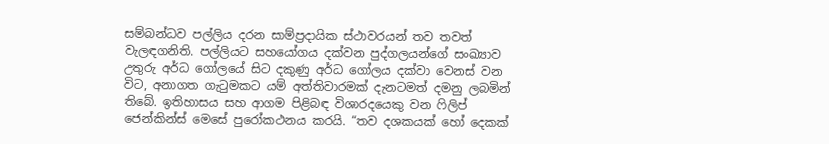සම්බන්ධව පල්ලිය දරන සාම්ප්‍රදායික ස්ථාවරයන් තව තවත් වැලඳගනිති. පල්ලියට සහයෝගය දක්වන පුද්ගලයන්ගේ සංඛ්‍යාව උතුරු අර්ධ ගෝලයේ සිට දකුණු අර්ධ ගෝලය දක්වා වෙනස් වන විට, අනාගත ගැටුමකට යම් අත්තිවාරමක් දැනටමත් දමනු ලබමින් තිබේ. ඉතිහාසය සහ ආගම පිළිබඳ විශාරදයෙකු වන ෆිලිප් ජෙන්කින්ස් මෙසේ පුරෝකථනය කරයි. “තව දශකයක් හෝ දෙකක්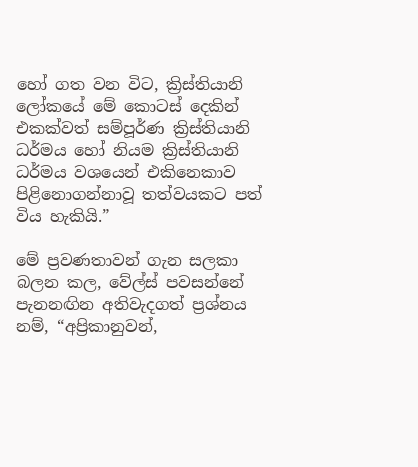හෝ ගත වන විට, ක්‍රිස්තියානි ලෝකයේ මේ කොටස් දෙකින් එකක්වත් සම්පූර්ණ ක්‍රිස්තියානි ධර්මය හෝ නියම ක්‍රිස්තියානි ධර්මය වශයෙන් එකිනෙකාව පිළිනොගන්නාවූ තත්වයකට පත් විය හැකියි.”

මේ ප්‍රවණතාවන් ගැන සලකා බලන කල, වේල්ස් පවසන්නේ පැනනඟින අතිවැදගත් ප්‍රශ්නය නම්, “අප්‍රිකානුවන්,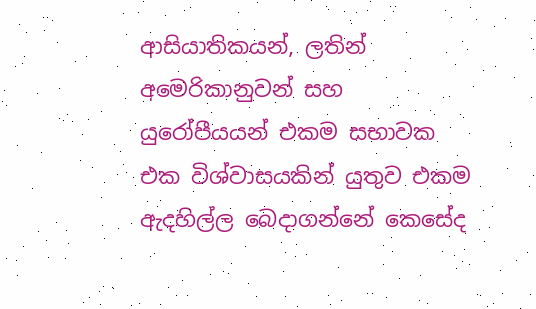ආසියාතිකයන්, ලතින් අමෙරිකානුවන් සහ යුරෝපීයයන් එකම සභාවක එක විශ්වාසයකින් යුතුව එකම ඇදහිල්ල බෙදාගන්නේ කෙසේද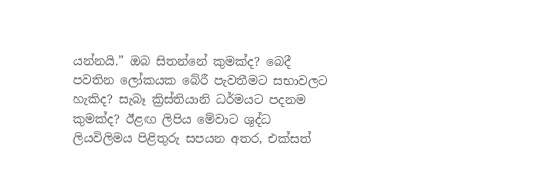යන්නයි.” ඔබ සිතන්නේ කුමක්ද? බෙදී පවතින ලෝකයක බේරී පැවතීමට සභාවලට හැකිද? සැබෑ ක්‍රිස්තියානි ධර්මයට පදනම කුමක්ද? ඊළඟ ලිපිය මේවාට ශුද්ධ ලියවිලිමය පිළිතුරු සපයන අතර, එක්සත්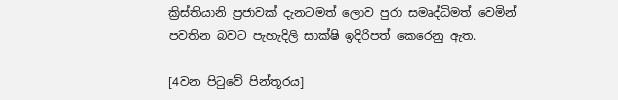ක්‍රිස්තියානි ප්‍රජාවක් දැනටමත් ලොව පුරා සමෘද්ධිමත් වෙමින් පවතින බවට පැහැදිලි සාක්ෂි ඉදිරිපත් කෙරෙනු ඇත.

[4වන පිටුවේ පින්තූරය]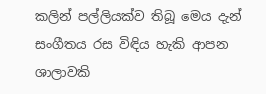කලින් පල්ලියක්ව තිබූ මෙය දැන් සංගීතය රස විඳිය හැකි ආපන ශාලාවකි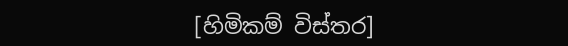[හිමිකම් විස්තර]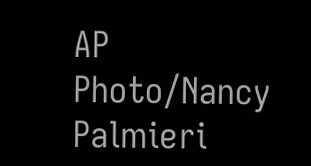AP Photo/Nancy Palmieri